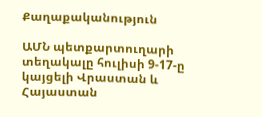Քաղաքականություն

ԱՄՆ պետքարտուղարի տեղակալը հուլիսի 9-17-ը կայցելի Վրաստան և Հայաստան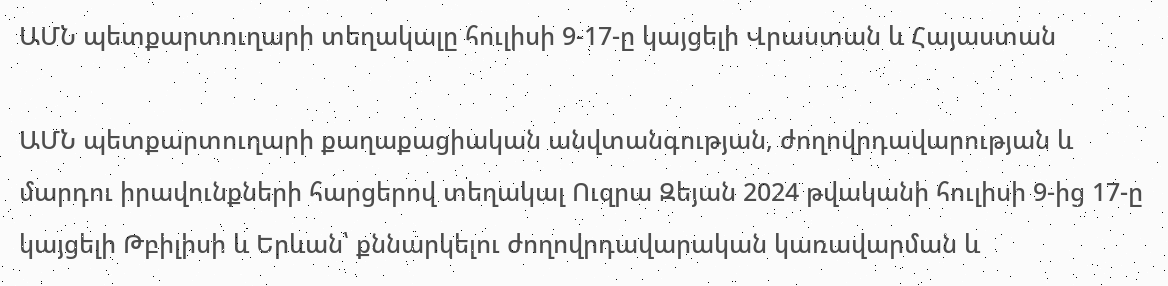ԱՄՆ պետքարտուղարի տեղակալը հուլիսի 9-17-ը կայցելի Վրաստան և Հայաստան

ԱՄՆ պետքարտուղարի քաղաքացիական անվտանգության, ժողովրդավարության և մարդու իրավունքների հարցերով տեղակալ Ուզրա Զեյան 2024 թվականի հուլիսի 9-ից 17-ը կայցելի Թբիլիսի և Երևան՝ քննարկելու ժողովրդավարական կառավարման և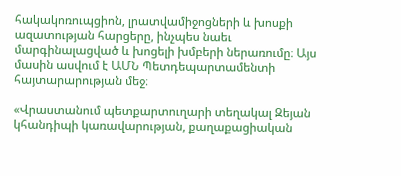հակակոռուպցիոն, լրատվամիջոցների և խոսքի ազատության հարցերը, ինչպես նաեւ մարգինալացված և խոցելի խմբերի ներառումը։ Այս մասին ասվում է ԱՄՆ Պետդեպարտամենտի հայտարարության մեջ։

«Վրաստանում պետքարտուղարի տեղակալ Զեյան կհանդիպի կառավարության, քաղաքացիական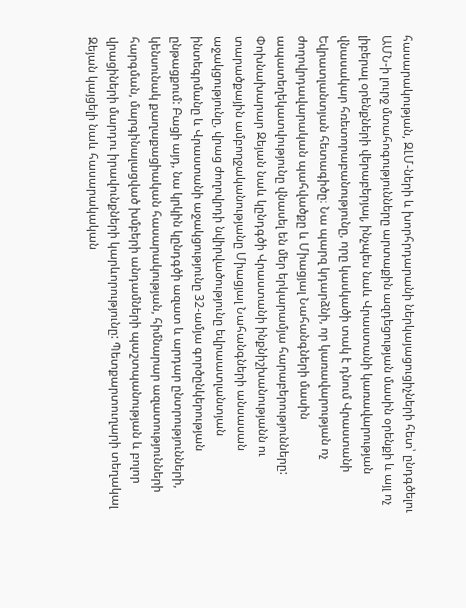հասարակության, ԶԼՄ-ների և խորհրդարանի ներկայացուցիչների հետ՝ ընդգծելու ԱՄՆ-ի լուրջ մտահոգությունները արտաքին ազդեցության մասին օրենքի և այլ ոչ լիբերալ օրենքների վերաբերյալ, ինչպես նաև Վրաստանի կառավարության վնասակար հռետորաբանությունը, որը կասկածի տակ է դնում Վրաստանի Եվրատլանտյան հետագիծը։ Նա պարզ կդարձնի, որ կառավարության ոչ ժողովրդավարական պահվածքը և Միացյալ Նահանգների մասին ապատեղեկատվությունը վնասել են մեր երկարամյա հարաբերությունները: Փոխնախարար Զեյան նաև կընդգծի Վրաստանի ինքնիշխանությանն ու տարածքային ամբողջականությանը Միացյալ Նահանգների անսասան աջակցությունը, վրաց ժողովրդի նվիրվածությունը եվրաատլանտյան ինտեգրմանը և Վրաստանի աջակցությունը 32-ամյա գործընկերության ընթացքում: Բացի այդ, նա կրկին կընդգծի ազատ և արդար ընտրությունների, կենսունակ քաղաքացիական հասարակության, հիմնարար ազատությունների հարգման, մարգինալացված խմբերի անդամների պաշտպանության և բոլոր վրացիների մարդու իրավունքների կարևորությունը: Պետքարտուղարի տեղակալ Զեյան կայցելի նաև հասարակական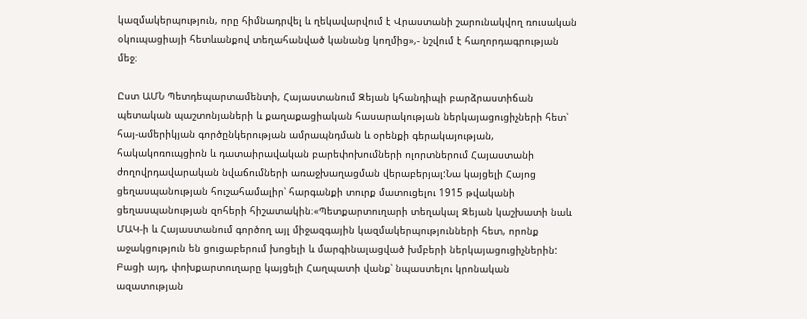կազմակերպություն, որը հիմնադրվել և ղեկավարվում է Վրաստանի շարունակվող ռուսական օկուպացիայի հետևանքով տեղահանված կանանց կողմից»,- նշվում է հաղորդագրության մեջ։

Ըստ ԱՄՆ Պետդեպարտամենտի, Հայաստանում Զեյան կհանդիպի բարձրաստիճան պետական պաշտոնյաների և քաղաքացիական հասարակության ներկայացուցիչների հետ՝ հայ-ամերիկյան գործընկերության ամրապնդման և օրենքի գերակայության, հակակոռուպցիոն և դատաիրավական բարեփոխումների ոլորտներում Հայաստանի ժողովրդավարական նվաճումների առաջխաղացման վերաբերյալ:Նա կայցելի Հայոց ցեղասպանության հուշահամալիր՝ հարգանքի տուրք մատուցելու 1915 թվականի ցեղասպանության զոհերի հիշատակին։«Պետքարտուղարի տեղակալ Զեյան կաշխատի նաև ՄԱԿ-ի և Հայաստանում գործող այլ միջազգային կազմակերպությունների հետ, որոնք աջակցություն են ցուցաբերում խոցելի և մարգինալացված խմբերի ներկայացուցիչներին: Բացի այդ, փոխքարտուղարը կայցելի Հաղպատի վանք՝ նպաստելու կրոնական ազատության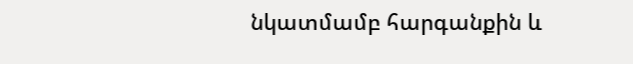նկատմամբ հարգանքին և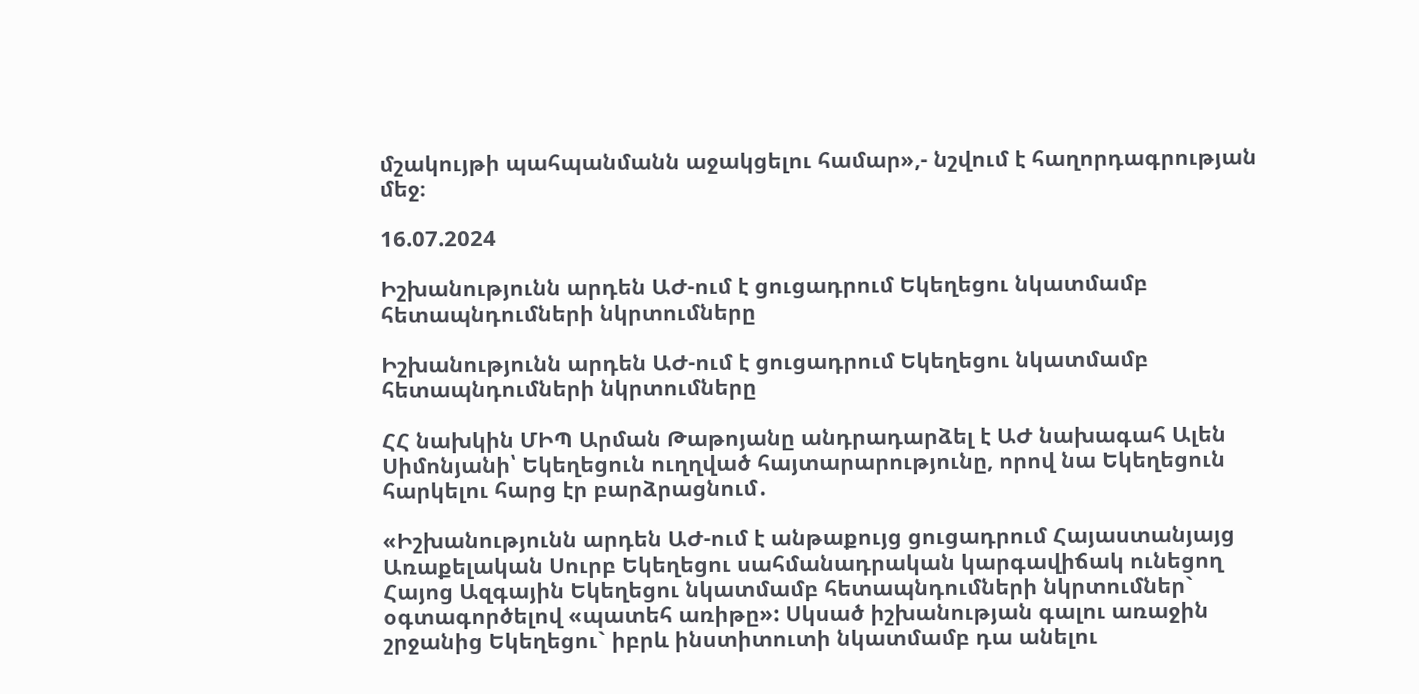մշակույթի պահպանմանն աջակցելու համար»,- նշվում է հաղորդագրության մեջ։

16.07.2024

Իշխանությունն արդեն ԱԺ-ում է ցուցադրում Եկեղեցու նկատմամբ հետապնդումների նկրտումները

Իշխանությունն արդեն ԱԺ-ում է ցուցադրում Եկեղեցու նկատմամբ հետապնդումների նկրտումները

ՀՀ նախկին ՄԻՊ Արման Թաթոյանը անդրադարձել է ԱԺ նախագահ Ալեն Սիմոնյանի՝ Եկեղեցուն ուղղված հայտարարությունը, որով նա Եկեղեցուն հարկելու հարց էր բարձրացնում․

«Իշխանությունն արդեն ԱԺ-ում է անթաքույց ցուցադրում Հայաստանյայց Առաքելական Սուրբ Եկեղեցու սահմանադրական կարգավիճակ ունեցող Հայոց Ազգային Եկեղեցու նկատմամբ հետապնդումների նկրտումներ` օգտագործելով «պատեհ առիթը»: Սկսած իշխանության գալու առաջին շրջանից Եկեղեցու` իբրև ինստիտուտի նկատմամբ դա անելու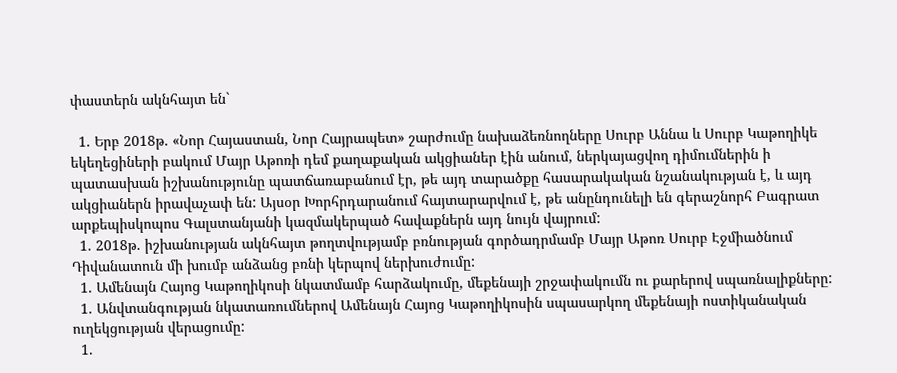փաստերն ակնհայտ են`

  1. Երբ 2018թ. «Նոր Հայաստան, Նոր Հայրապետ» շարժումը նախաձեռնողները Սուրբ Աննա և Սուրբ Կաթողիկե եկեղեցիների բակում Մայր Աթոռի դեմ քաղաքական ակցիաներ էին անում, ներկայացվող դիմումներին ի պատասխան իշխանությունը պատճառաբանում էր, թե այդ տարածքը հասարակական նշանակության է, և այդ ակցիաներն իրավաչափ են: Այսօր Խորհրդարանում հայտարարվում է, թե անընդունելի են գերաշնորհ Բագրատ արքեպիսկոպոս Գալստանյանի կազմակերպած հավաքներն այդ նույն վայրում:
  1. 2018թ. իշխանության ակնհայտ թողտվությամբ բռնության գործադրմամբ Մայր Աթոռ Սուրբ Էջմիածնում Դիվանատուն մի խումբ անձանց բռնի կերպով ներխուժումը:
  1. Ամենայն Հայոց Կաթողիկոսի նկատմամբ հարձակումը, մեքենայի շրջափակումն ու քարերով սպառնալիքները:
  1. Անվտանգության նկատառումներով Ամենայն Հայոց Կաթողիկոսին սպասարկող մեքենայի ոստիկանական ուղեկցության վերացումը:
  1.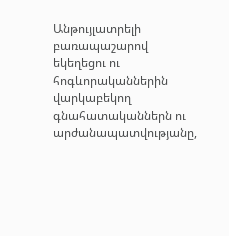Անթույլատրելի բառապաշարով եկեղեցու ու հոգևորականներին վարկաբեկող գնահատականներն ու արժանապատվությանը,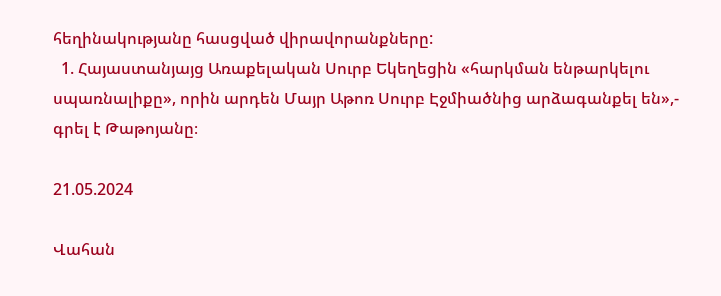հեղինակությանը հասցված վիրավորանքները:
  1. Հայաստանյայց Առաքելական Սուրբ Եկեղեցին «հարկման ենթարկելու սպառնալիքը», որին արդեն Մայր Աթոռ Սուրբ Էջմիածնից արձագանքել են»,- գրել է Թաթոյանը։

21.05.2024

Վահան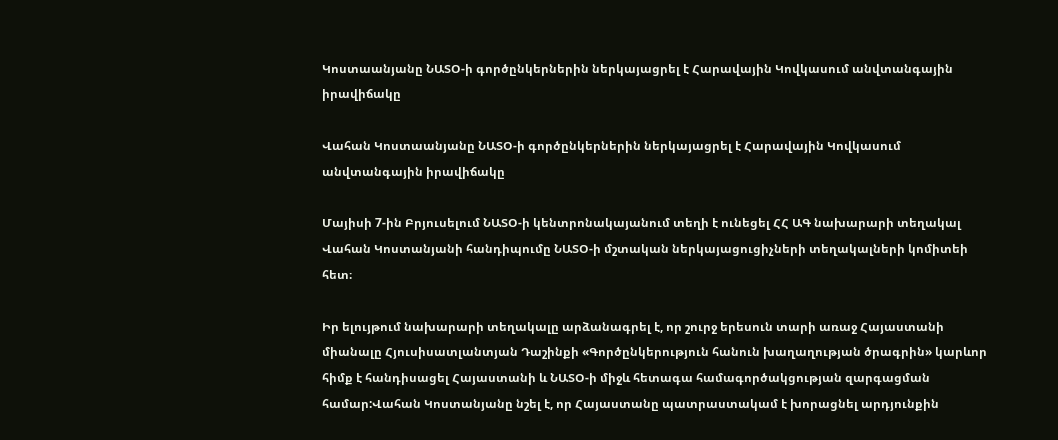Կոստաանյանը ՆԱՏՕ-ի գործընկերներին ներկայացրել է Հարավային Կովկասում անվտանգային իրավիճակը

Վահան Կոստաանյանը ՆԱՏՕ-ի գործընկերներին ներկայացրել է Հարավային Կովկասում անվտանգային իրավիճակը

Մայիսի 7-ին Բրյուսելում ՆԱՏՕ-ի կենտրոնակայանում տեղի է ունեցել ՀՀ ԱԳ նախարարի տեղակալ Վահան Կոստանյանի հանդիպումը ՆԱՏՕ-ի մշտական ներկայացուցիչների տեղակալների կոմիտեի հետ։

Իր ելույթում նախարարի տեղակալը արձանագրել է, որ շուրջ երեսուն տարի առաջ Հայաստանի միանալը Հյուսիսատլանտյան Դաշինքի «Գործընկերություն հանուն խաղաղության ծրագրին» կարևոր հիմք է հանդիսացել Հայաստանի և ՆԱՏՕ-ի միջև հետագա համագործակցության զարգացման համար:Վահան Կոստանյանը նշել է, որ Հայաստանը պատրաստակամ է խորացնել արդյունքին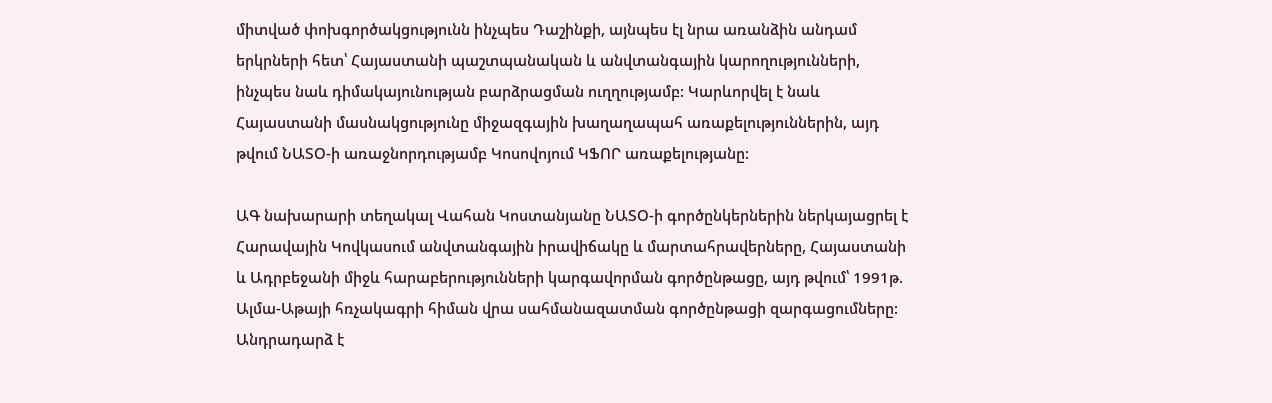միտված փոխգործակցությունն ինչպես Դաշինքի, այնպես էլ նրա առանձին անդամ երկրների հետ՝ Հայաստանի պաշտպանական և անվտանգային կարողությունների, ինչպես նաև դիմակայունության բարձրացման ուղղությամբ: Կարևորվել է նաև Հայաստանի մասնակցությունը միջազգային խաղաղապահ առաքելություններին, այդ թվում ՆԱՏՕ-ի առաջնորդությամբ Կոսովոյում ԿՖՈՐ առաքելությանը:

ԱԳ նախարարի տեղակալ Վահան Կոստանյանը ՆԱՏՕ-ի գործընկերներին ներկայացրել է Հարավային Կովկասում անվտանգային իրավիճակը և մարտահրավերները, Հայաստանի և Ադրբեջանի միջև հարաբերությունների կարգավորման գործընթացը, այդ թվում՝ 1991թ. Ալմա-Աթայի հռչակագրի հիման վրա սահմանազատման գործընթացի զարգացումները: Անդրադարձ է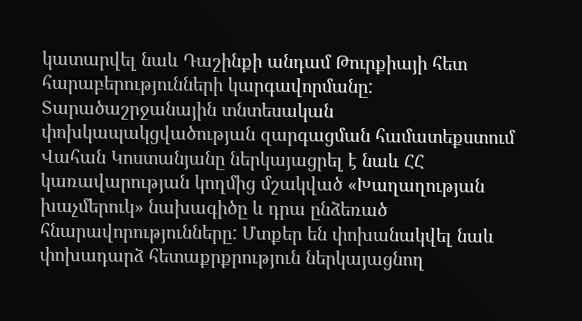կատարվել նաև Դաշինքի անդամ Թուրքիայի հետ հարաբերությունների կարգավորմանը: Տարածաշրջանային տնտեսական փոխկապակցվածության զարգացման համատեքստում Վահան Կոստանյանը ներկայացրել է նաև ՀՀ կառավարության կողմից մշակված «Խաղաղության խաչմերուկ» նախագիծը և դրա ընձեռած հնարավորությունները: Մտքեր են փոխանակվել նաև փոխադարձ հետաքրքրություն ներկայացնող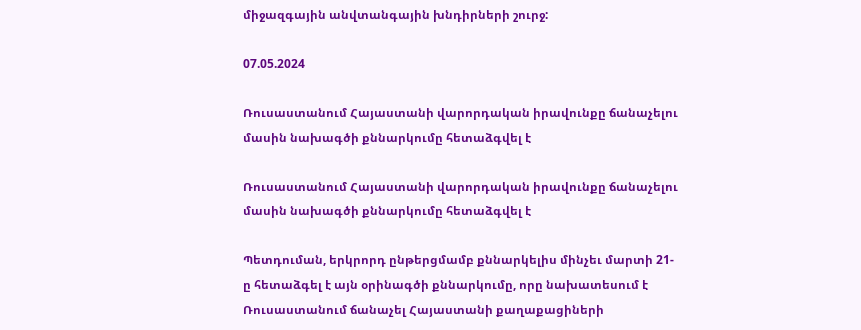միջազգային անվտանգային խնդիրների շուրջ:

07.05.2024

Ռուսաստանում Հայաստանի վարորդական իրավունքը ճանաչելու մասին նախագծի քննարկումը հետաձգվել է

Ռուսաստանում Հայաստանի վարորդական իրավունքը ճանաչելու մասին նախագծի քննարկումը հետաձգվել է

Պետդուման, երկրորդ ընթերցմամբ քննարկելիս մինչեւ մարտի 21-ը հետաձգել է այն օրինագծի քննարկումը, որը նախատեսում է Ռուսաստանում ճանաչել Հայաստանի քաղաքացիների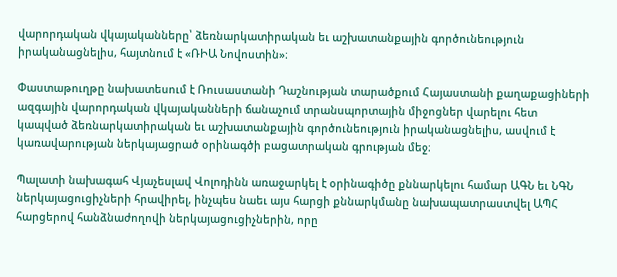վարորդական վկայականները՝ ձեռնարկատիրական եւ աշխատանքային գործունեություն իրականացնելիս, հայտնում է «ՌԻԱ Նովոստին»։

Փաստաթուղթը նախատեսում է Ռուսաստանի Դաշնության տարածքում Հայաստանի քաղաքացիների ազգային վարորդական վկայականների ճանաչում տրանսպորտային միջոցներ վարելու հետ կապված ձեռնարկատիրական եւ աշխատանքային գործունեություն իրականացնելիս, ասվում է կառավարության ներկայացրած օրինագծի բացատրական գրության մեջ։

Պալատի նախագահ Վյաչեսլավ Վոլոդինն առաջարկել է օրինագիծը քննարկելու համար ԱԳՆ եւ ՆԳՆ ներկայացուցիչների հրավիրել, ինչպես նաեւ այս հարցի քննարկմանը նախապատրաստվել ԱՊՀ հարցերով հանձնաժողովի ներկայացուցիչներին, որը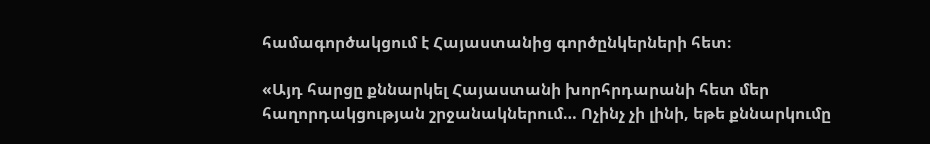համագործակցում է Հայաստանից գործընկերների հետ։

«Այդ հարցը քննարկել Հայաստանի խորհրդարանի հետ մեր հաղորդակցության շրջանակներում… Ոչինչ չի լինի, եթե քննարկումը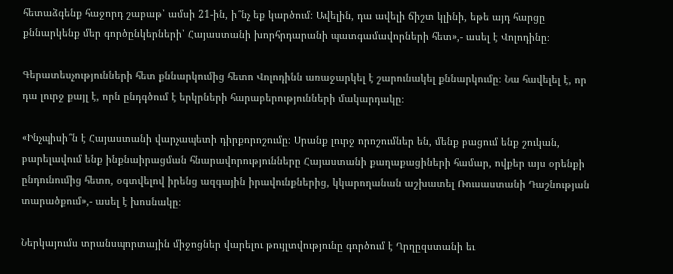հետաձգենք հաջորդ շաբաթ՝ ամսի 21-ին, ի՞նչ եք կարծում։ Ավելին, դա ավելի ճիշտ կլինի, եթե այդ հարցը քննարկենք մեր գործընկերների՝ Հայաստանի խորհրդարանի պատգամավորների հետ»,- ասել է Վոլոդինը։

Գերատեսչությունների հետ քննարկումից հետո Վոլոդինն առաջարկել է շարունակել քննարկումը։ Նա հավելել է, որ դա լուրջ քայլ է, որն ընդգծում է երկրների հարաբերությունների մակարդակը։

«Ինչպիսի՞ն է Հայաստանի վարչապետի դիրքորոշումը։ Սրանք լուրջ որոշումներ են, մենք բացում ենք շուկան, բարելավում ենք ինքնաիրացման հնարավորությունները Հայաստանի քաղաքացիների համար, ովքեր այս օրենքի ընդունումից հետո, օգտվելով իրենց ազգային իրավունքներից, կկարողանան աշխատել Ռուսաստանի Դաշնության տարածքում»,- ասել է խոսնակը։

Ներկայումս տրանսպորտային միջոցներ վարելու թույլտվությունը գործում է Ղրղըզստանի եւ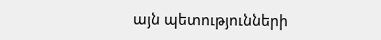այն պետությունների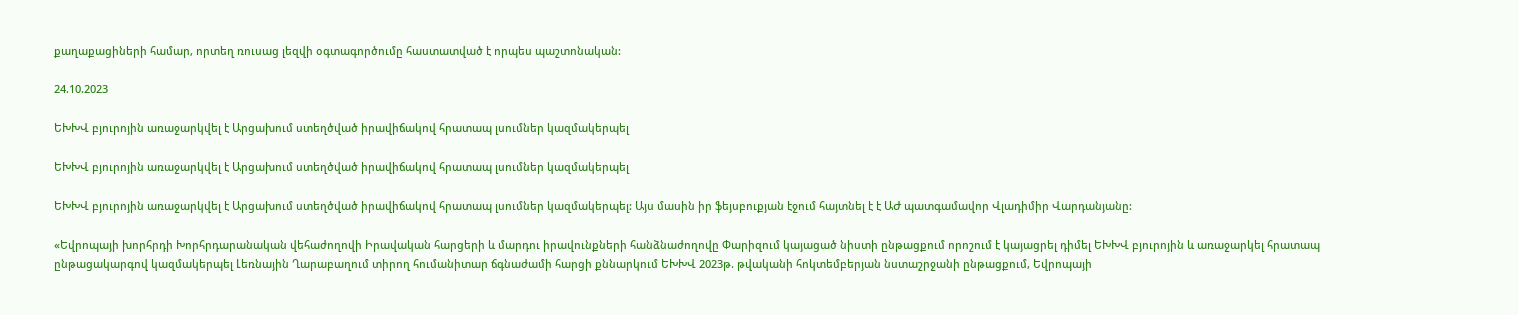քաղաքացիների համար, որտեղ ռուսաց լեզվի օգտագործումը հաստատված է որպես պաշտոնական:

24.10.2023

ԵԽԽՎ բյուրոյին առաջարկվել է Արցախում ստեղծված իրավիճակով հրատապ լսումներ կազմակերպել

ԵԽԽՎ բյուրոյին առաջարկվել է Արցախում ստեղծված իրավիճակով հրատապ լսումներ կազմակերպել

ԵԽԽՎ բյուրոյին առաջարկվել է Արցախում ստեղծված իրավիճակով հրատապ լսումներ կազմակերպել: Այս մասին իր ֆեյսբուքյան էջում հայտնել է է ԱԺ պատգամավոր Վլադիմիր Վարդանյանը:

«Եվրոպայի խորհրդի Խորհրդարանական վեհաժողովի Իրավական հարցերի և մարդու իրավունքների հանձնաժողովը Փարիզում կայացած նիստի ընթացքում որոշում է կայացրել դիմել ԵԽԽՎ բյուրոյին և առաջարկել հրատապ ընթացակարգով կազմակերպել Լեռնային Ղարաբաղում տիրող հումանիտար ճգնաժամի հարցի քննարկում ԵԽԽՎ 2023թ. թվականի հոկտեմբերյան նստաշրջանի ընթացքում, Եվրոպայի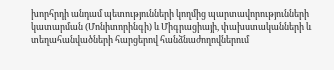խորհրդի անդամ պետությունների կողմից պարտավորությունների կատարման (Մոնիտորինգի) և Միգրացիայի, փախստականների և տեղահանվածների հարցերով հանձնաժողովներում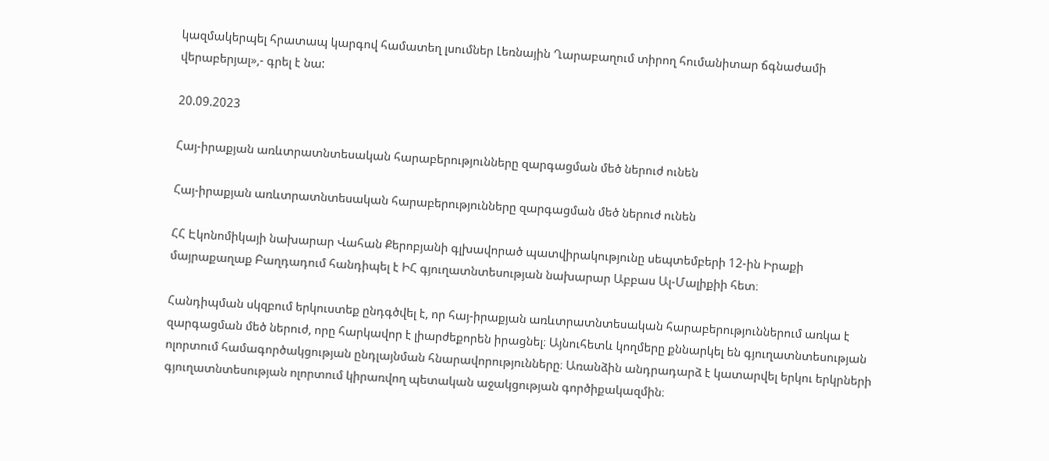կազմակերպել հրատապ կարգով համատեղ լսումներ Լեռնային Ղարաբաղում տիրող հումանիտար ճգնաժամի վերաբերյալ»,- գրել է նա:

20.09.2023

Հայ-իրաքյան առևտրատնտեսական հարաբերությունները զարգացման մեծ ներուժ ունեն

Հայ-իրաքյան առևտրատնտեսական հարաբերությունները զարգացման մեծ ներուժ ունեն

ՀՀ Էկոնոմիկայի նախարար Վահան Քերոբյանի գլխավորած պատվիրակությունը սեպտեմբերի 12-ին Իրաքի մայրաքաղաք Բաղդադում հանդիպել է ԻՀ գյուղատնտեսության նախարար Աբբաս Ալ-Մալիքիի հետ։

Հանդիպման սկզբում երկուստեք ընդգծվել է, որ հայ-իրաքյան առևտրատնտեսական հարաբերություններում առկա է զարգացման մեծ ներուժ, որը հարկավոր է լիարժեքորեն իրացնել։ Այնուհետև կողմերը քննարկել են գյուղատնտեսության ոլորտում համագործակցության ընդլայնման հնարավորությունները։ Առանձին անդրադարձ է կատարվել երկու երկրների գյուղատնտեսության ոլորտում կիրառվող պետական աջակցության գործիքակազմին։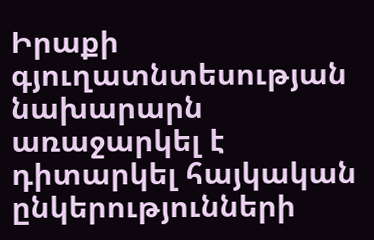Իրաքի գյուղատնտեսության նախարարն առաջարկել է դիտարկել հայկական ընկերությունների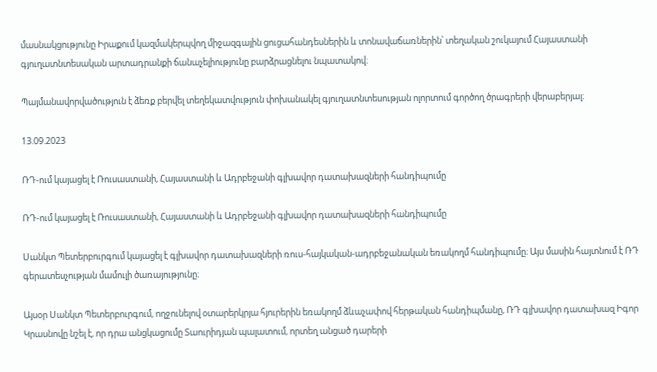մասնակցությունը Իրաքում կազմակերպվող միջազգային ցուցահանդեսներին և տոնավաճառներին՝ տեղական շուկայում Հայաստանի գյուղատնտեսական արտադրանքի ճանաչելիությունը բարձրացնելու նպատակով։

Պայմանավորվածություն է ձեռք բերվել տեղեկատվություն փոխանակել գյուղատնտեսության ոլորտում գործող ծրագրերի վերաբերյալ։

13.09.2023

ՌԴ-ում կայացել է Ռուսաստանի, Հայաստանի և Ադրբեջանի գլխավոր դատախազների հանդիպումը

ՌԴ-ում կայացել է Ռուսաստանի, Հայաստանի և Ադրբեջանի գլխավոր դատախազների հանդիպումը

Սանկտ Պետերբուրգում կայացել է գլխավոր դատախազների ռուս-հայկական-ադրբեջանական եռակողմ հանդիպումը։ Այս մասին հայտնում է ՌԴ գերատեսչության մամուլի ծառայությունը։

Այսօր Սանկտ Պետերբուրգում, ողջունելով օտարերկրյա հյուրերին եռակողմ ձևաչափով հերթական հանդիպմանը, ՌԴ գլխավոր դատախազ Իգոր Կրասնովը նշել է, որ դրա անցկացումը Տաուրիդյան պալատում, որտեղ անցած դարերի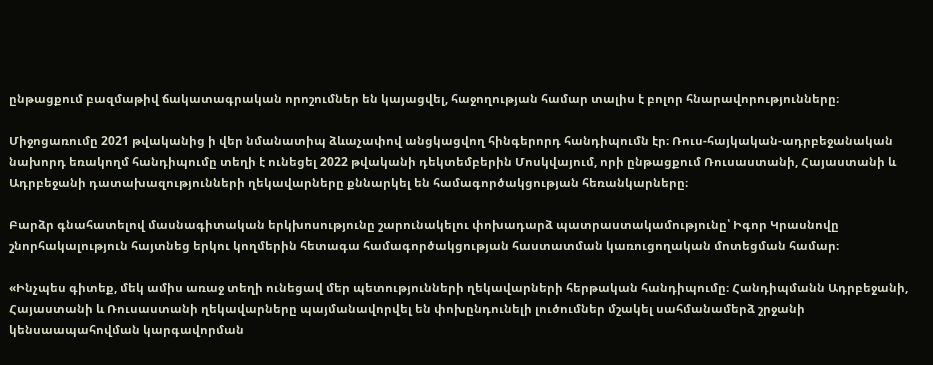ընթացքում բազմաթիվ ճակատագրական որոշումներ են կայացվել, հաջողության համար տալիս է բոլոր հնարավորությունները։

Միջոցառումը 2021 թվականից ի վեր նմանատիպ ձևաչափով անցկացվող հինգերորդ հանդիպումն էր։ Ռուս-հայկական-ադրբեջանական նախորդ եռակողմ հանդիպումը տեղի է ունեցել 2022 թվականի դեկտեմբերին Մոսկվայում, որի ընթացքում Ռուսաստանի, Հայաստանի և Ադրբեջանի դատախազությունների ղեկավարները քննարկել են համագործակցության հեռանկարները։

Բարձր գնահատելով մասնագիտական երկխոսությունը շարունակելու փոխադարձ պատրաստակամությունը՝ Իգոր Կրասնովը շնորհակալություն հայտնեց երկու կողմերին հետագա համագործակցության հաստատման կառուցողական մոտեցման համար։

«Ինչպես գիտեք, մեկ ամիս առաջ տեղի ունեցավ մեր պետությունների ղեկավարների հերթական հանդիպումը։ Հանդիպմանն Ադրբեջանի, Հայաստանի և Ռուսաստանի ղեկավարները պայմանավորվել են փոխընդունելի լուծումներ մշակել սահմանամերձ շրջանի կենսաապահովման կարգավորման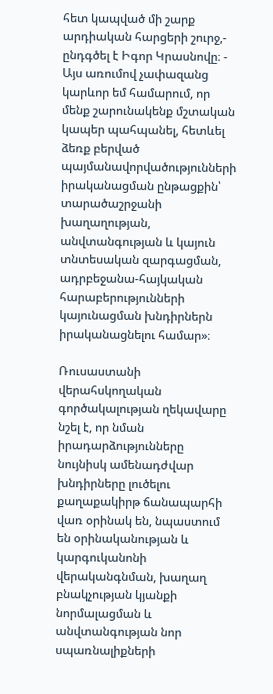հետ կապված մի շարք արդիական հարցերի շուրջ,- ընդգծել է Իգոր Կրասնովը։ - Այս առումով չափազանց կարևոր եմ համարում, որ մենք շարունակենք մշտական կապեր պահպանել, հետևել ձեռք բերված պայմանավորվածությունների իրականացման ընթացքին՝ տարածաշրջանի խաղաղության, անվտանգության և կայուն տնտեսական զարգացման, ադրբեջանա-հայկական հարաբերությունների կայունացման խնդիրներն իրականացնելու համար»։

Ռուսաստանի վերահսկողական գործակալության ղեկավարը նշել է, որ նման իրադարձությունները նույնիսկ ամենադժվար խնդիրները լուծելու քաղաքակիրթ ճանապարհի վառ օրինակ են, նպաստում են օրինականության և կարգուկանոնի վերականգնման, խաղաղ բնակչության կյանքի նորմալացման և անվտանգության նոր սպառնալիքների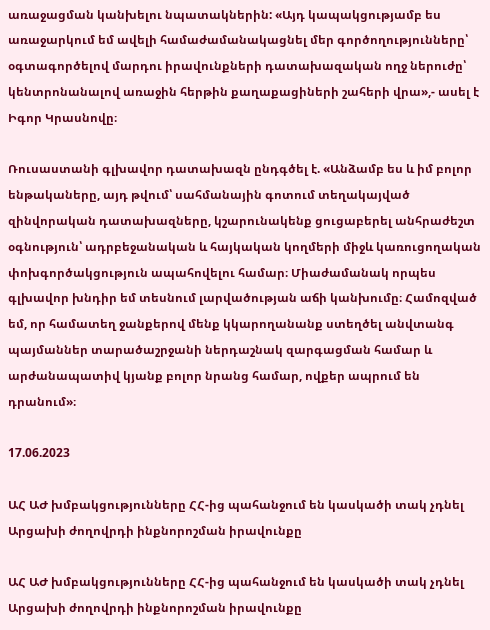առաջացման կանխելու նպատակներին: «Այդ կապակցությամբ ես առաջարկում եմ ավելի համաժամանակացնել մեր գործողությունները՝ օգտագործելով մարդու իրավունքների դատախազական ողջ ներուժը՝ կենտրոնանալով առաջին հերթին քաղաքացիների շահերի վրա»,- ասել է Իգոր Կրասնովը։

Ռուսաստանի գլխավոր դատախազն ընդգծել է. «Անձամբ ես և իմ բոլոր ենթակաները, այդ թվում՝ սահմանային գոտում տեղակայված զինվորական դատախազները, կշարունակենք ցուցաբերել անհրաժեշտ օգնություն՝ ադրբեջանական և հայկական կողմերի միջև կառուցողական փոխգործակցություն ապահովելու համար։ Միաժամանակ որպես գլխավոր խնդիր եմ տեսնում լարվածության աճի կանխումը։ Համոզված եմ, որ համատեղ ջանքերով մենք կկարողանանք ստեղծել անվտանգ պայմաններ տարածաշրջանի ներդաշնակ զարգացման համար և արժանապատիվ կյանք բոլոր նրանց համար, ովքեր ապրում են դրանում»։

17.06.2023

ԱՀ ԱԺ խմբակցությունները ՀՀ-ից պահանջում են կասկածի տակ չդնել Արցախի ժողովրդի ինքնորոշման իրավունքը

ԱՀ ԱԺ խմբակցությունները ՀՀ-ից պահանջում են կասկածի տակ չդնել Արցախի ժողովրդի ինքնորոշման իրավունքը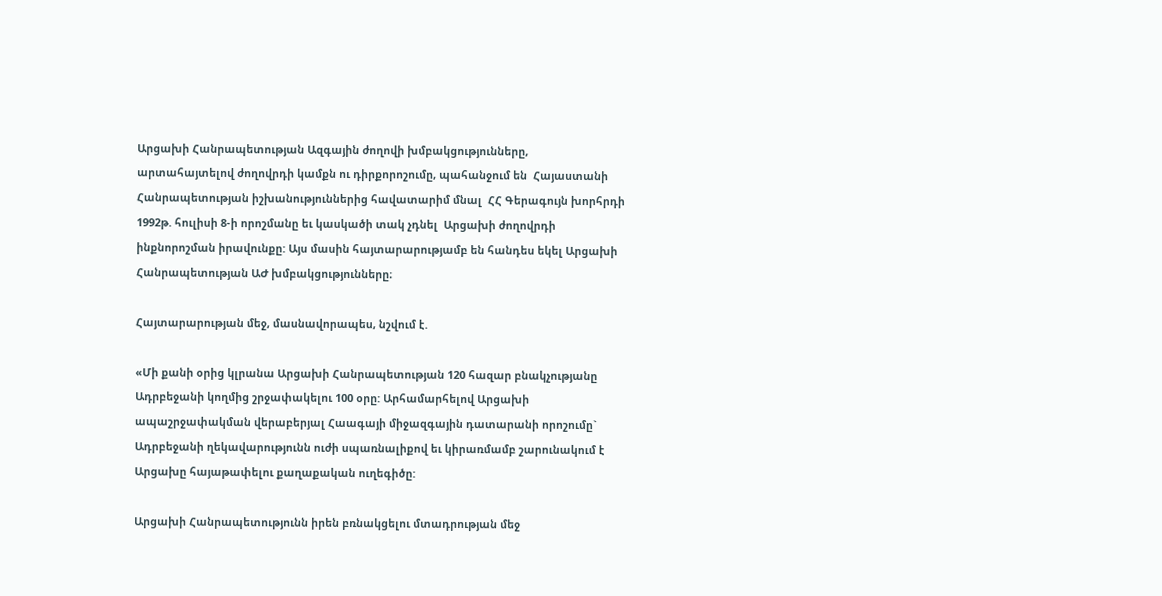Արցախի Հանրապետության Ազգային ժողովի խմբակցությունները, արտահայտելով ժողովրդի կամքն ու դիրքորոշումը, պահանջում են  Հայաստանի Հանրապետության իշխանություններից հավատարիմ մնալ  ՀՀ Գերագույն խորհրդի 1992թ. հուլիսի 8-ի որոշմանը եւ կասկածի տակ չդնել  Արցախի ժողովրդի ինքնորոշման իրավունքը: Այս մասին հայտարարությամբ են հանդես եկել Արցախի Հանրապետության ԱԺ խմբակցությունները։

Հայտարարության մեջ, մասնավորապես, նշվում է.

«Մի քանի օրից կլրանա Արցախի Հանրապետության 120 հազար բնակչությանը Ադրբեջանի կողմից շրջափակելու 100 օրը: Արհամարհելով Արցախի ապաշրջափակման վերաբերյալ Հաագայի միջազգային դատարանի որոշումը` Ադրբեջանի ղեկավարությունն ուժի սպառնալիքով եւ կիրառմամբ շարունակում է Արցախը հայաթափելու քաղաքական ուղեգիծը:

Արցախի Հանրապետությունն իրեն բռնակցելու մտադրության մեջ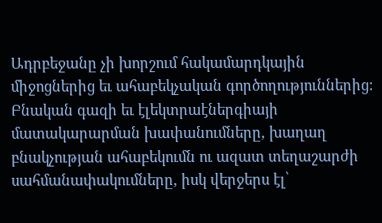Ադրբեջանը չի խորշում հակամարդկային միջոցներից եւ ահաբեկչական գործողություններից: Բնական գազի եւ էլեկտրաէներգիայի մատակարարման խափանումները, խաղաղ բնակչության ահաբեկումն ու ազատ տեղաշարժի սահմանափակումները, իսկ վերջերս էլ՝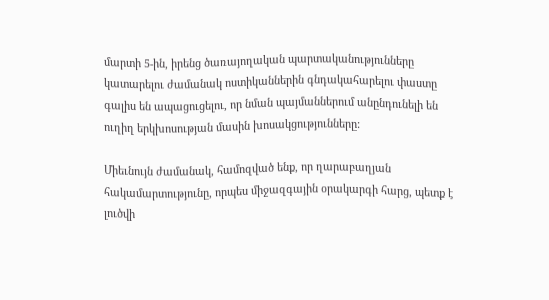մարտի 5-ին, իրենց ծառայողական պարտականությունները կատարելու ժամանակ ոստիկաններին գնդակահարելու փաստը գալիս են ապացուցելու, որ նման պայմաններում անընդունելի են ուղիղ երկխոսության մասին խոսակցությունները:

Միեւնույն ժամանակ, համոզված ենք, որ ղարաբաղյան հակամարտությունը, որպես միջազգային օրակարգի հարց, պետք է լուծվի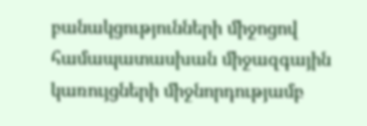բանակցությունների միջոցով համապատասխան միջազգային կառույցների միջնորդությամբ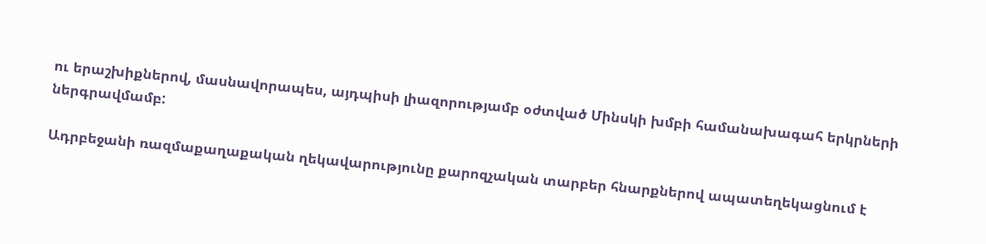ու երաշխիքներով, մասնավորապես, այդպիսի լիազորությամբ օժտված Մինսկի խմբի համանախագահ երկրների ներգրավմամբ:

Ադրբեջանի ռազմաքաղաքական ղեկավարությունը քարոզչական տարբեր հնարքներով ապատեղեկացնում է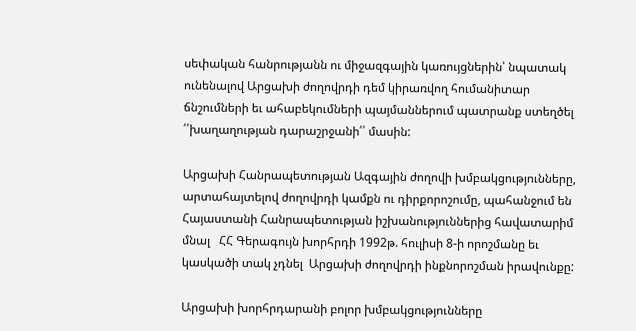սեփական հանրությանն ու միջազգային կառույցներին՝ նպատակ ունենալով Արցախի ժողովրդի դեմ կիրառվող հումանիտար ճնշումների եւ ահաբեկումների պայմաններում պատրանք ստեղծել ՛՛խաղաղության դարաշրջանի՛՛ մասին:

Արցախի Հանրապետության Ազգային ժողովի խմբակցությունները, արտահայտելով ժողովրդի կամքն ու դիրքորոշումը, պահանջում են  Հայաստանի Հանրապետության իշխանություններից հավատարիմ մնալ   ՀՀ Գերագույն խորհրդի 1992թ. հուլիսի 8-ի որոշմանը եւ կասկածի տակ չդնել  Արցախի ժողովրդի ինքնորոշման իրավունքը:

Արցախի խորհրդարանի բոլոր խմբակցությունները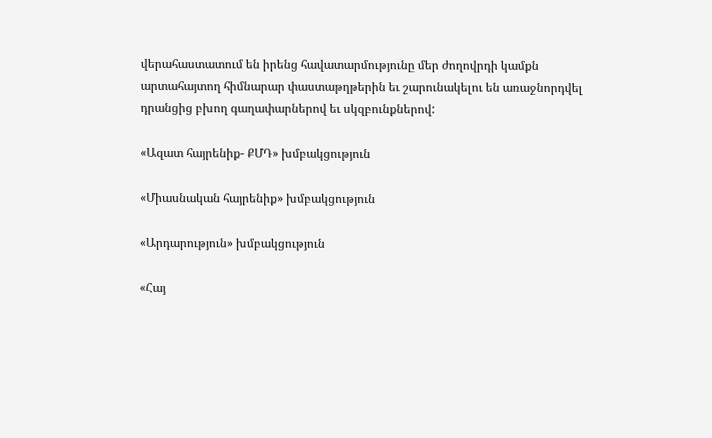վերահաստատում են իրենց հավատարմությունը մեր ժողովրդի կամքն արտահայտող հիմնարար փաստաթղթերին եւ շարունակելու են առաջնորդվել դրանցից բխող գաղափարներով եւ սկզբունքներով:

«Ազատ հայրենիք- ՔՄԴ» խմբակցություն

«Միասնական հայրենիք» խմբակցություն

«Արդարություն» խմբակցություն

«Հայ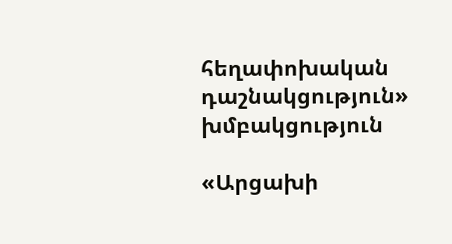հեղափոխական դաշնակցություն» խմբակցություն

«Արցախի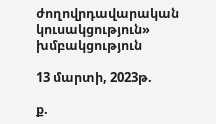ժողովրդավարական կուսակցություն» խմբակցություն

13 մարտի, 2023թ.

ք.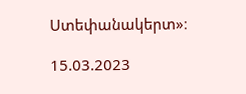Ստեփանակերտ»։

15.03.2023